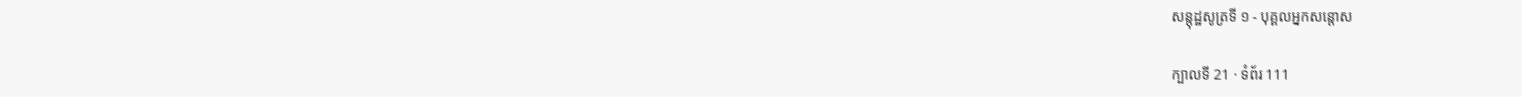សន្តុដ្ឋសូត្រទី ១ - បុគ្គលអ្នកសន្តោស

ក្បាលទី 21 · ទំព័រ 111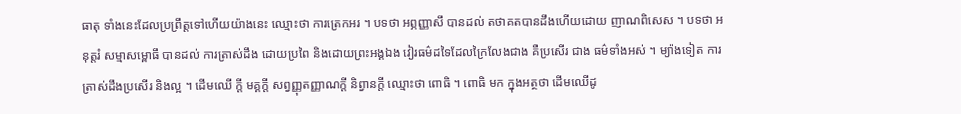ធាតុ ទាំងនេះដែលប្រព្រឹត្តទៅហើយយ៉ាងនេះ ឈ្មោះថា ការត្រេកអរ ។ បទថា អព្ភញ្ញាសឹ បានដល់ តថាគតបានដឹងហើយដោយ ញាណពិសេស ។ បទថា អនុត្តរំ សម្មាសម្ពោធឹ បានដល់ ការត្រាស់ដឹង ដោយប្រពៃ និងដោយព្រះអង្គឯង វៀរធម៌ដទៃដែលក្រៃលែងជាង គឺប្រសើរ ជាង ធម៌ទាំងអស់ ។ ម្យ៉ាងទៀត ការត្រាស់ដឹងប្រសើរ និងល្អ ។ ដើមឈើ ក្តី មគ្គក្តី សព្វញ្ញុតញ្ញាណក្តី និព្វានក្តី ឈ្មោះថា ពោធិ ។ ពោធិ មក ក្នុងអត្ថថា ដើមឈើដូ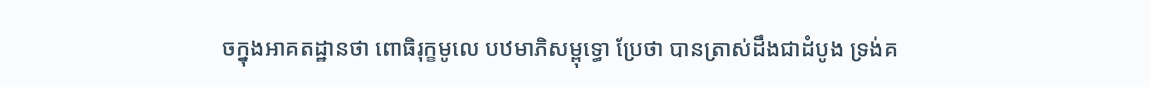ចក្នុងអាគតដ្ឋានថា ពោធិរុក្ខមូលេ បឋមាភិសម្ពុទ្ធោ ប្រែថា បានត្រាស់ដឹងជាដំបូង ទ្រង់គ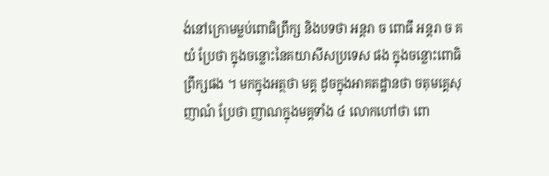ង់នៅក្រោមម្លប់ពោធិព្រឹក្ស និងបទថា អន្តរា ច ពោធឹ អន្តរា ច គយំ ប្រែថា ក្នុងចន្លោះនៃគយាសីសប្រទេស ផង ក្នុងចន្លោះពោធិព្រឹក្សផង ។ មកក្នុងអត្ថថា មគ្គ ដូចក្នុងអាគតដ្ឋានថា ចតុមគ្គេសុ ញាណំ ប្រែថា ញាណក្នុងមគ្គទាំង ៤ លោកហៅថា ពោ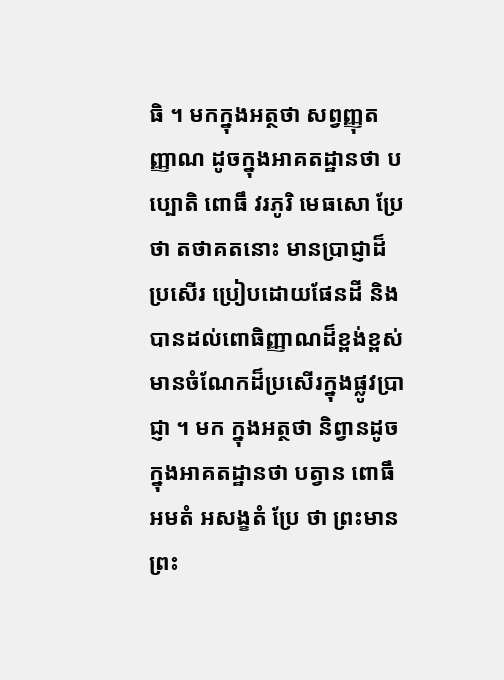ធិ ។ មកក្នុងអត្ថថា សព្វញ្ញុតញ្ញាណ ដូចក្នុងអាគតដ្ឋានថា បប្បោតិ ពោធឹ វរភូរិ មេធសោ ប្រែថា តថាគតនោះ មានប្រាជ្ញាដ៏ប្រសើរ ប្រៀបដោយផែនដី និងបានដល់ពោធិញ្ញាណដ៏ខ្ពង់ខ្ពស់ មានចំណែកដ៏ប្រសើរក្នុងផ្លូវប្រាជ្ញា ។ មក ក្នុងអត្ថថា និព្វានដូចក្នុងអាគតដ្ឋានថា បត្វាន ពោធឹ អមតំ អសង្ខតំ ប្រែ ថា ព្រះមានព្រះ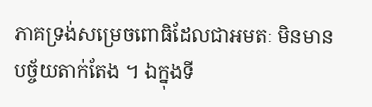ភាគទ្រង់សម្រេចពោធិដែលជាអមតៈ មិនមានបច្ច័យតាក់តែង ។ ឯក្នុងទី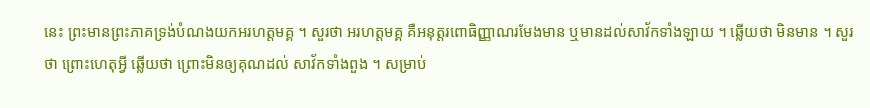នេះ ព្រះមានព្រះភាគទ្រង់បំណងយកអរហត្តមគ្គ ។ សួរថា អរហត្តមគ្គ គឺអនុត្តរពោធិញ្ញាណរមែងមាន ឬមានដល់សាវ័កទាំងឡាយ ។ ឆ្លើយថា មិនមាន ។ សួរថា ព្រោះហេតុអ្វី ឆ្លើយថា ព្រោះមិនឲ្យគុណដល់ សាវ័កទាំងពួង ។ សម្រាប់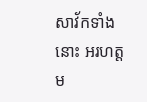សាវ័កទាំងនោះ អរហត្តម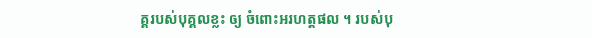គ្គរបស់បុគ្គលខ្លះ ឲ្យ ចំពោះអរហត្តផល ។ របស់បុ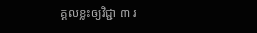គ្គលខ្លះឲ្យវិជ្ជា ៣ រ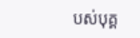បស់បុគ្គ